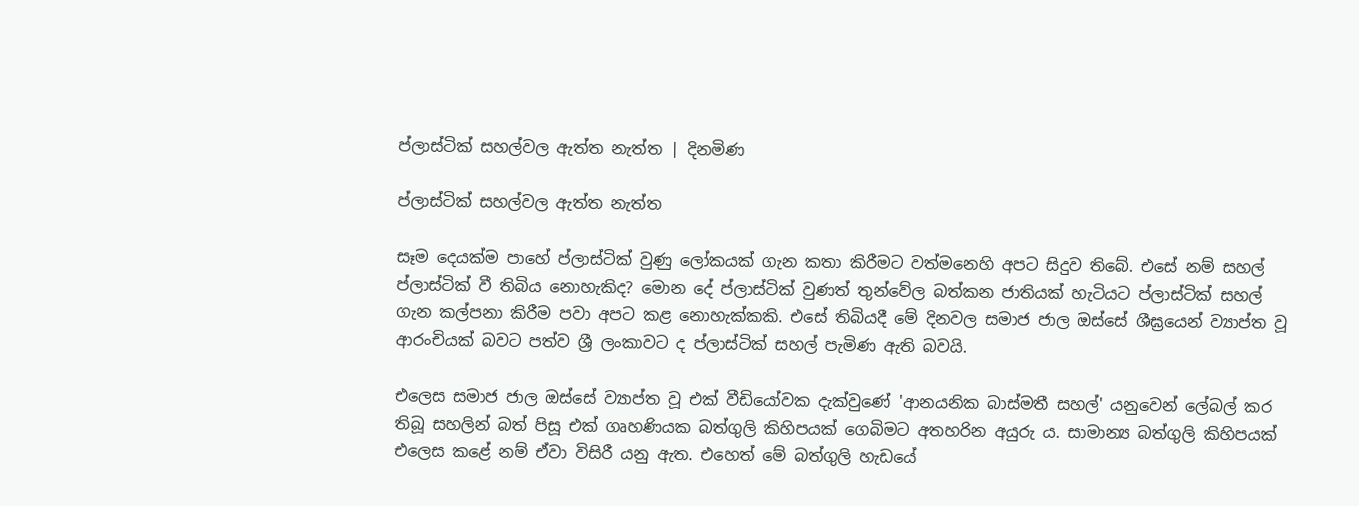ප්ලාස්ටික් සහල්වල ඇත්ත නැත්ත | දිනමිණ

ප්ලාස්ටික් සහල්වල ඇත්ත නැත්ත

සෑම දෙයක්ම පාහේ ප්ලාස්ටික් වුණු ලෝකයක් ගැන කතා කිරීමට වත්මනෙහි අපට සිදුව තිබේ. එසේ නම් සහල් ප්ලාස්ටික් වී තිබිය නොහැකිද? මොන දේ ප්ලාස්ටික් වුණත් තුන්වේල බත්කන ජාතියක් හැටියට ප්ලාස්ටික් සහල් ගැන කල්පනා කිරීම පවා අපට කළ නොහැක්කකි. එසේ තිබියදී මේ දිනවල සමාජ ජාල ඔස්සේ ශීඝ්‍රයෙන් ව්‍යාප්ත වූ ආරංචියක් බවට පත්ව ශ්‍රී ලංකාවට ද ප්ලාස්ටික් සහල් පැමිණ ඇති බවයි.

එලෙස සමාජ ජාල ඔස්සේ ව්‍යාප්ත වූ එක් වීඩියෝවක දැක්වුණේ 'ආනයනික බාස්මතී සහල්' යනුවෙන් ලේබල් කර තිබූ සහලින් බත් පිසූ එක් ගෘහණියක බත්ගුලි කිහිපයක් ගෙබිමට අතහරින අයුරු ය. සාමාන්‍ය බත්ගුලි කිහිපයක් එලෙස කළේ නම් ඒවා විසිරී යනු ඇත. එහෙත් මේ බත්ගුලි හැඩයේ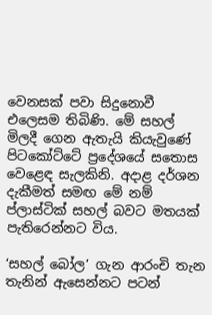වෙනසක් පවා සිදුනොවී එලෙසම තිබිණි. මේ සහල් මිලදී ගෙන ඇතැයි කියැවුණේ පිටකෝට්ටේ ප්‍රදේශයේ සතොස වෙළෙඳ සැලකිනි. අදාළ දර්ශන දැකීමත් සමඟ මේ නම් ප්ලාස්ටික් සහල් බවට මතයක් පැතිරෙන්නට විය.

‘සහල් බෝල’ ගැන ආරංචි තැන තැනින් ඇසෙන්නට පටන්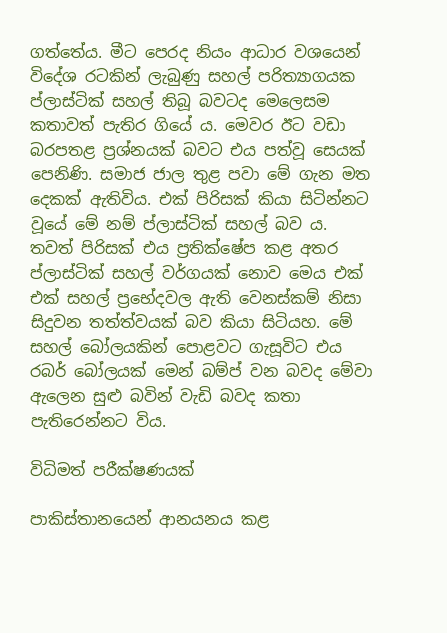ගත්තේය. මීට පෙරද නියං ආධාර වශයෙන් විදේශ රටකින් ලැබුණු සහල් පරිත්‍යාගයක ප්ලාස්ටික් සහල් තිබූ බවටද මෙලෙසම කතාවත් පැතිර ගියේ ය. මෙවර ඊට වඩා බරපතළ ප්‍රශ්නයක් බවට එය පත්වූ සෙයක් පෙනිණි. සමාජ ජාල තුළ පවා මේ ගැන මත දෙකක් ඇතිවිය. එක් පිරිසක් කියා සිටින්නට වූයේ මේ නම් ප්ලාස්ටික් සහල් බව ය. තවත් පිරිසක් එය ප්‍රතික්ෂේප කළ අතර ප්ලාස්ටික් සහල් වර්ගයක් නොව මෙය එක් එක් සහල් ප්‍රභේදවල ඇති වෙනස්කම් නිසා සිදුවන තත්ත්වයක් බව කියා සිටියහ. මේ සහල් බෝලයකින් පොළවට ගැසූවිට එය රබර් බෝලයක් මෙන් බම්ප් වන බවද මේවා ඇලෙන සුළු බවින් වැඩි බවද කතා පැතිරෙන්නට විය.

විධිමත් පරීක්ෂණයක්

පාකිස්තානයෙන් ආනයනය කළ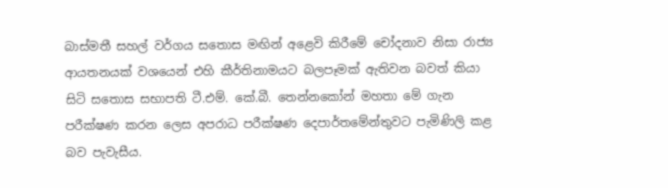බාස්මතී සහල් වර්ගය සතොස මඟින් අළෙවි කිරීමේ චෝදනාව නිසා රාජ්‍ය ආයතනයක් වශයෙන් එහි කීර්තිනාමයට බලපෑමක් ඇතිවන බවත් කියා සිටි සතොස සභාපති ටී.එම්. කේ.බී. තෙන්නකෝන් මහතා මේ ගැන පරීක්ෂණ කරන ලෙස අපරාධ පරීක්ෂණ දෙපාර්තමේන්තුවට පැමිණිලි කළ බව පැවැසීය.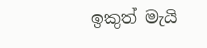ඉකුත් මැයි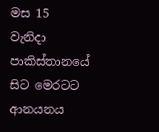මස 15 වැනිදා පාකිස්තානයේ සිට මෙරටට ආනයනය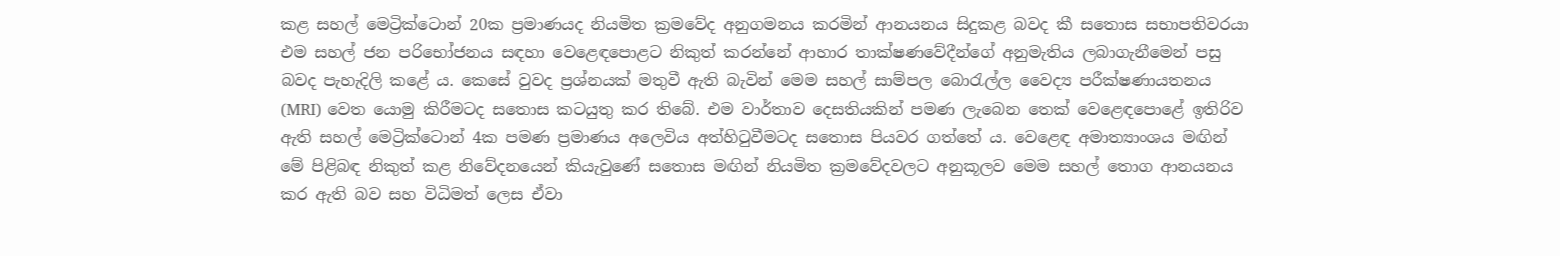කළ සහල් මෙට්‍රික්ටොන් 20ක ප්‍රමාණයද නියමිත ක්‍රමවේද අනුගමනය කරමින් ආනයනය සිදුකළ බවද කී සතොස සභාපතිවරයා එම සහල් ජන පරිභෝජනය සඳහා වෙළෙඳපොළට නිකුත් කරන්නේ ආහාර තාක්ෂණවේදීන්ගේ අනුමැතිය ලබාගැනීමෙන් පසු බවද පැහැදිලි කළේ ය. කෙසේ වුවද ප්‍රශ්නයක් මතුවී ඇති බැවින් මෙම සහල් සාම්පල බොරැල්ල වෛද්‍ය පරීක්ෂණායතනය (MRI) වෙත යොමු කිරීමටද සතොස කටයුතු කර තිබේ. එම වාර්තාව දෙසතියකින් පමණ ලැබෙන තෙක් වෙළෙඳපොළේ ඉතිරිව ඇති සහල් මෙට්‍රික්ටොන් 4ක පමණ ප්‍රමාණය අලෙවිය අත්හිටුවීමටද සතොස පියවර ගත්තේ ය. වෙළෙඳ අමාත්‍යාංශය මඟින් මේ පිළිබඳ නිකුත් කළ නිවේදනයෙන් කියැවුණේ සතොස මඟින් නියමිත ක්‍රමවේදවලට අනුකූලව මෙම සහල් තොග ආනයනය කර ඇති බව සහ විධිමත් ලෙස ඒවා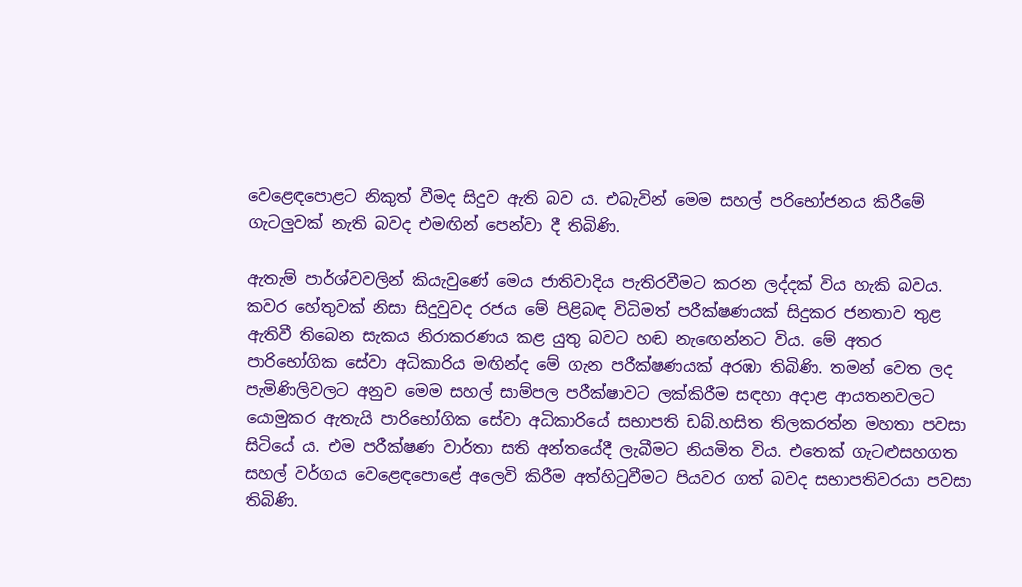වෙළෙඳපොළට නිකුත් වීමද සිදුව ඇති බව ය. එබැවින් මෙම සහල් පරිභෝජනය කිරීමේ ගැටලුවක් නැති බවද එමඟින් පෙන්වා දී තිබිණි.

ඇතැම් පාර්ශ්වවලින් කියැවුණේ මෙය ජාතිවාදිය පැතිරවීමට කරන ලද්දක් විය හැකි බවය. කවර හේතුවක් නිසා සිදුවුවද රජය මේ පිළිබඳ විධිමත් පරීක්ෂණයක් සිදුකර ජනතාව තුළ ඇතිවී තිබෙන සැකය නිරාකරණය කළ යුතු බවට හඬ නැ‍ඟෙන්නට විය. මේ අතර පාරිභෝගික සේවා අධිකාරිය මඟින්ද මේ ගැන පරීක්ෂණයක් අරඹා තිබිණි. තමන් වෙත ලද පැමිණිලිවලට අනුව මෙම සහල් සාම්පල පරීක්ෂාවට ලක්කිරීම සඳහා අදාළ ආයතනවලට යොමුකර ඇතැයි පාරිභෝගික සේවා අධිකාරියේ සභාපති ඩබ්.හසිත තිලකරත්න මහතා පවසා සිටියේ ය. එම පරීක්ෂණ වාර්තා සති අන්තයේදී ලැබීමට නියමිත විය. එතෙක් ගැටළුසහගත සහල් වර්ගය වෙළෙඳපොළේ අලෙවි කිරීම අත්හිටුවීමට පියවර ගත් බවද සභාපතිවරයා පවසා තිබිණි.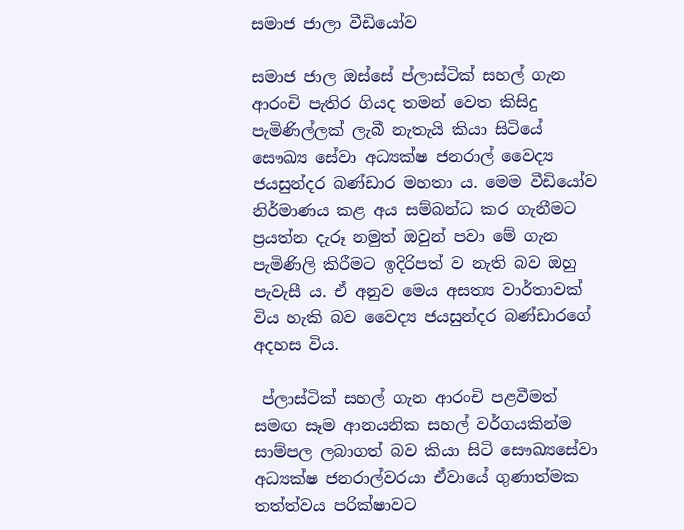සමාජ ජාලා වීඩියෝව

සමාජ ජාල ඔස්සේ ප්ලාස්ටික් සහල් ගැන ආරංචි පැතිර ගියද තමන් වෙත කිසිදු පැමිණිල්ලක් ලැබී නැතැයි කියා සිටියේ සෞඛ්‍ය සේවා අධ්‍යක්ෂ ජනරාල් වෛද්‍ය ජයසුන්දර බණ්ඩාර මහතා ය. මෙම වීඩියෝව නිර්මාණය කළ අය සම්බන්ධ කර ගැනීමට ප්‍රයත්න දැරූ නමුත් ඔවුන් පවා මේ ගැන පැමිණිලි කිරීමට ඉදිරිපත් ව නැති බව ඔහු පැවැසී ය. ඒ අනුව මෙය අසත්‍ය වාර්තාවක් විය හැකි බව වෛද්‍ය ජයසුන්දර බණ්ඩාරගේ අදහස විය.

 ප්ලාස්ටික් සහල් ගැන ආරංචි පළවීමත් සමඟ සෑම ආනයනික සහල් වර්ගයකින්ම සාම්පල ලබාගත් බව කියා සිටි සෞඛ්‍යසේවා අධ්‍යක්ෂ ජනරාල්වරයා ඒවායේ ගුණාත්මක තත්ත්වය පරික්ෂාවට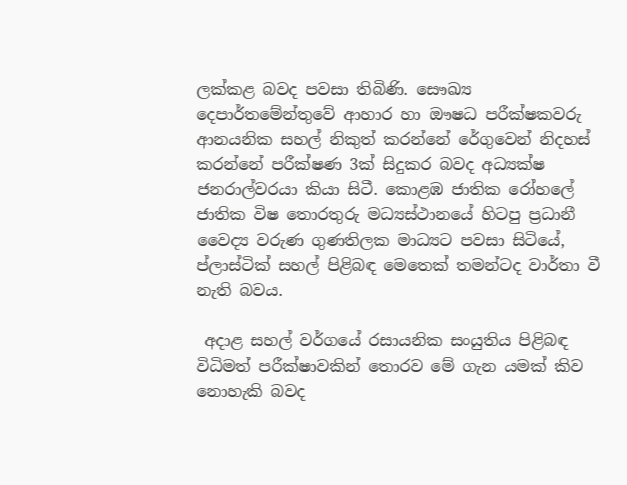ලක්කළ බවද පවසා තිබිණි. සෞඛ්‍ය දෙපාර්තමේන්තුවේ ආහාර හා ඖෂධ පරීක්ෂකවරු ආනයනික සහල් නිකුත් කරන්නේ රේගුවෙන් නිදහස් කරන්නේ පරීක්ෂණ 3ක් සිදුකර බවද අධ්‍යක්ෂ ජනරාල්වරයා කියා සිටී. කොළඹ ජාතික රෝහලේ ජාතික විෂ තොරතුරු මධ්‍යස්ථානයේ හිටපු ප්‍රධානී වෛද්‍ය වරුණ ගුණතිලක මාධ්‍යට පවසා සිටියේ, ප්ලාස්ටික් සහල් පිළිබඳ මෙතෙක් තමන්ටද වාර්තා වී නැති බවය.

 අදාළ සහල් වර්ගයේ රසායනික සංයුතිය පිළිබඳ විධිමත් පරීක්ෂාවකින් තොරව මේ ගැන යමක් කිව නොහැකි බවද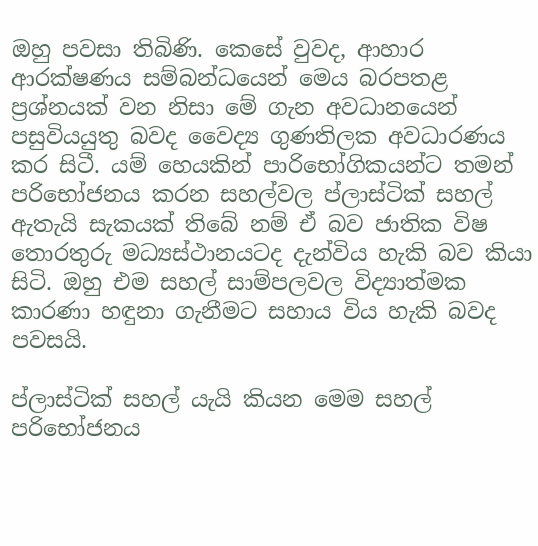ඔහු පවසා තිබිණි. කෙසේ වුවද, ආහාර ආරක්ෂණය සම්බන්ධයෙන් මෙය බරපතළ ප්‍රශ්නයක් වන නිසා මේ ගැන අවධානයෙන් පසුවියයුතු බවද වෛද්‍ය ගුණතිලක අවධාරණය කර සිටී. යම් හෙයකින් පාරිභෝගිකයන්ට තමන් පරිභෝජනය කරන සහල්වල ප්ලාස්ටික් සහල් ඇතැයි සැකයක් තිබේ නම් ඒ බව ජාතික විෂ තොරතුරු මධ්‍යස්ථානයටද දැන්විය හැකි බව කියා සිටි. ඔහු එම සහල් සාම්පලවල විද්‍යාත්මක කාරණා හඳුනා ගැනීමට සහාය විය හැකි බවද පවසයි.

ප්ලාස්ටික් සහල් යැයි කියන මෙම සහල් පරිභෝජනය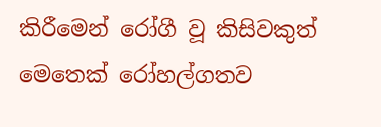කිරීමෙන් රෝගී වූ කිසිවකුත් මෙතෙක් රෝහල්ගතව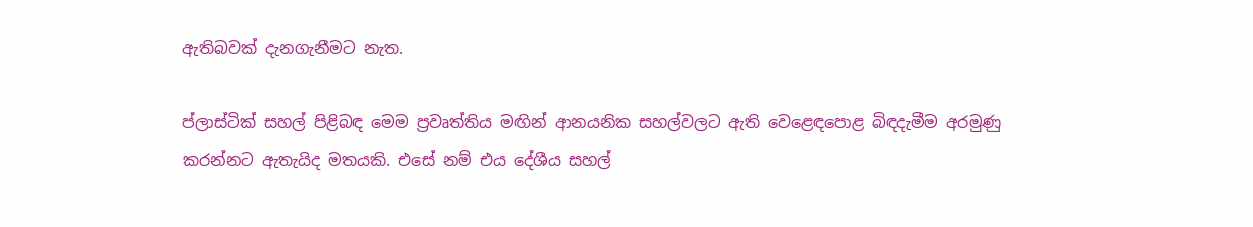ඇතිබවක් දැනගැනීමට නැත.

ප්ලාස්ටික් සහල් පිළිබඳ මෙම ප්‍රවෘත්තිය මඟින් ආනයනික සහල්වලට ඇති වෙළෙඳපොළ බිඳදැමීම අරමුණු කරන්නට ඇතැයිද මතයකි. එසේ නම් එය දේශීය සහල්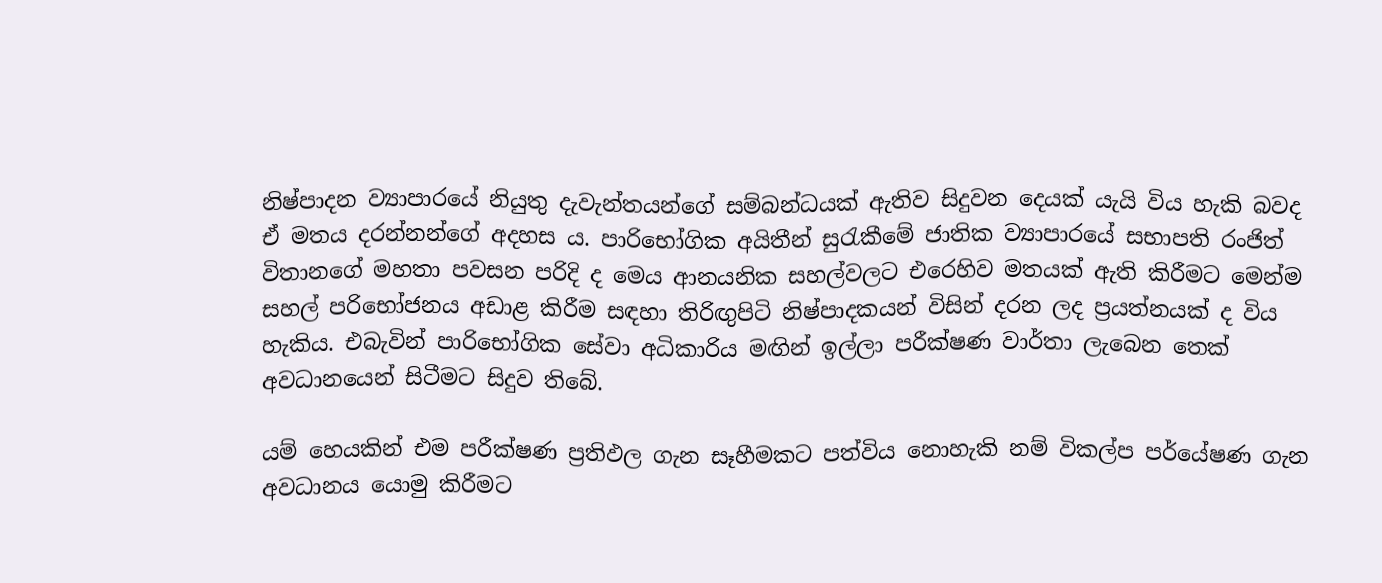නිෂ්පාදන ව්‍යාපාරයේ නියුතු දැවැන්තයන්ගේ සම්බන්ධයක් ඇතිව සිදුවන දෙයක් යැයි විය හැකි බවද ඒ මතය දරන්නන්ගේ අදහස ය. පාරිභෝගික අයිතීන් සුරැකීමේ ජාතික ව්‍යාපාරයේ සභාපති රංජිත් විතානගේ මහතා පවසන පරිදි ද මෙය ආනයනික සහල්වලට එරෙහිව මතයක් ඇති කිරීමට මෙන්ම සහල් පරිභෝජනය අඩාළ කිරීම සඳහා තිරිඟුපිටි නිෂ්පාදකයන් විසින් දරන ලද ප්‍රයත්නයක් ද විය හැකිය. එබැවින් පාරිභෝගික සේවා අධිකාරිය මඟින් ඉල්ලා පරීක්ෂණ වාර්තා ලැබෙන තෙක් අවධානයෙන් සිටීමට සිදුව තිබේ.

යම් හෙයකින් එම පරීක්ෂණ ප්‍රතිඵල ගැන සෑහීමකට පත්විය නොහැකි නම් විකල්ප පර්යේෂණ ගැන අවධානය යොමු කිරීමට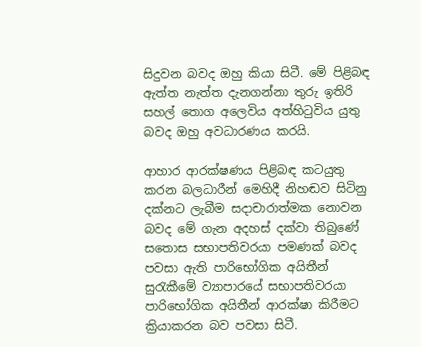සිදුවන බවද ඔහු කියා සිටී. මේ පිළිබඳ ඇත්ත නැත්ත දැනගන්නා තුරු ඉතිරි සහල් තොග අලෙවිය අත්හිටුවිය යුතු බවද ඔහු අවධාරණය කරයි.

ආහාර ආරක්ෂණය පිළිබඳ කටයුතු කරන බලධාරීන් මෙහිදී නිහඬව සිටිනු දක්නට ලැබීම සදාචාරාත්මක නොවන බවද මේ ගැන අදහස් දක්වා තිබුණේ සතොස සභාපතිවරයා පමණක් බවද පවසා ඇති පාරිභෝගික අයිතීන් සුරැකීමේ ව්‍යාපාරයේ සභාපතිවරයා පාරිභෝගික අයිතීන් ආරක්ෂා කිරීමට ක්‍රියාකරන බව පවසා සිටී.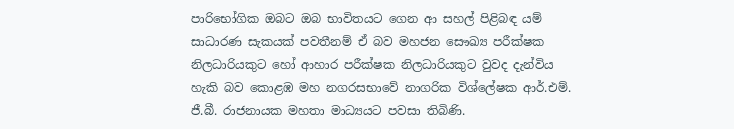පාරිභෝගික ඔබට ඔබ භාවිතයට ගෙන ආ සහල් පිළිබඳ යම් සාධාරණ සැකයක් පවතීනම් ඒ බව මහජන සෞඛ්‍ය පරීක්ෂක නිලධාරියකුට හෝ ආහාර පරීක්ෂක නිලධාරියකුට වුවද දැන්විය හැකි බව කොළඹ මහ නගරසභාවේ නාගරික විශ්ලේෂක ආර්.එම්. ජී.බී. රාජනායක මහතා මාධ්‍යයට පවසා තිබිණි.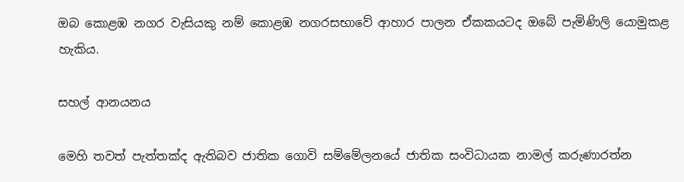ඔබ කොළඹ නගර වැසියකු නම් කොළඹ නගරසභාවේ ආහාර පාලන ඒකකයටද ඔබේ පැමිණිලි යොමුකළ හැකිය.

සහල් ආනයනය

මෙහි තවත් පැත්තක්ද ඇතිබව ජාතික ගොවි සම්මේලනයේ ජාතික සංවිධායක නාමල් කරුණාරත්න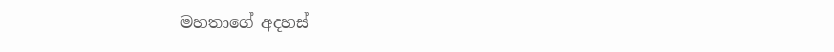මහතාගේ අදහස්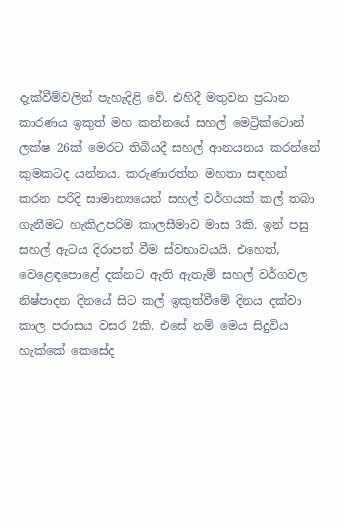දැක්වීම්වලින් පැහැදිළි වේ. එහිදී මතුවන ප්‍රධාන කාරණය ඉකුත් මහ කන්නයේ සහල් මෙට්‍රික්ටොන් ලක්ෂ 26ක් මෙරට තිබියදී සහල් ආනයනය කරන්නේ කුමකටද යන්නය. කරුණාරත්න මහතා සඳහන් කරන පරිදි සාමාන්‍යයෙන් සහල් වර්ගයක් කල් තබා ගැනීමට හැකිඋපරිම කාලසීමාව මාස 3කි. ඉන් පසු සහල් ඇටය දිරාපත් වීම ස්වභාවයයි. එහෙත්, වෙළෙඳපොළේ දක්නට ඇති ඇතැම් සහල් වර්ගවල නිෂ්පාදන දිනයේ සිට කල් ඉකුත්වීමේ දිනය දක්වා කාල පරාසය වසර 2කි. එසේ නම් මෙය සිදුවිය හැක්කේ කෙසේද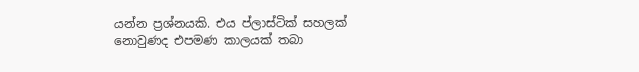යන්න ප්‍රශ්නයකි. එය ප්ලාස්ටික් සහලක් නොවුණද එපමණ කාලයක් තබා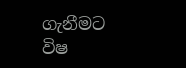ගැනීමට විෂ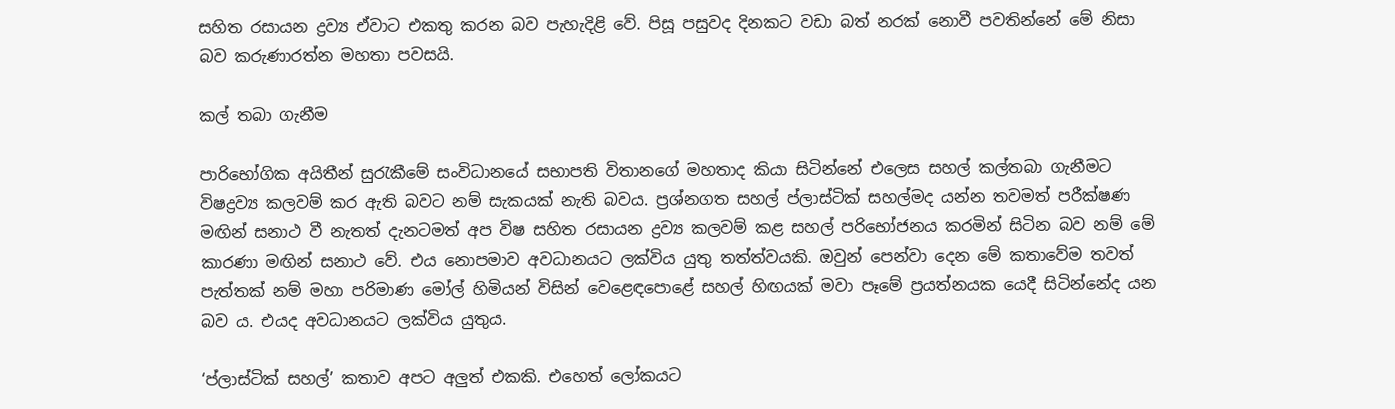සහිත රසායන ද්‍රව්‍ය ඒවාට එකතු කරන බව පැහැදිළි වේ. පිසූ පසුවද දිනකට වඩා බත් නරක් නොවී පවතින්නේ මේ නිසා බව කරුණාරත්න මහතා පවසයි.

කල් තබා ගැනීම

පාරිභෝගික අයිතීන් සුරැකීමේ සංවිධානයේ සභාපති විතානගේ මහතාද කියා සිටින්නේ එලෙස සහල් කල්තබා ගැනීමට විෂද්‍රව්‍ය කලවම් කර ඇති බවට නම් සැකයක් නැති බවය. ප්‍රශ්නගත සහල් ප්ලාස්ටික් සහල්මද යන්න තවමත් පරීක්ෂණ මඟින් සනාථ වී නැතත් දැනටමත් අප විෂ සහිත රසායන ද්‍රව්‍ය කලවම් කළ සහල් පරිභෝජනය කරමින් සිටින බව නම් මේ කාරණා මඟින් සනාථ වේ. එය නොපමාව අවධානයට ලක්විය යුතු තත්ත්වයකි. ඔවුන් පෙන්වා දෙන මේ කතාවේම තවත් පැත්තක් නම් මහා පරිමාණ මෝල් හිමියන් විසින් වෙළෙඳපොළේ සහල් හිඟයක් මවා පෑමේ ප්‍රයත්නයක යෙදී සිටින්නේද යන බව ය. එයද අවධානයට ලක්විය යුතුය.

‘ප්ලාස්ටික් සහල්’ කතාව අපට අලුත් එකකි. එහෙත් ලෝකයට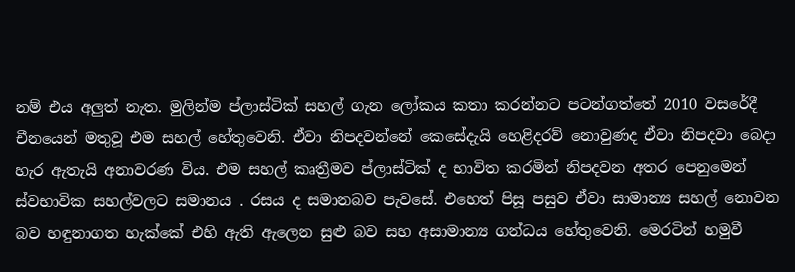නම් එය අලුත් නැත. මුලින්ම ප්ලාස්ටික් සහල් ගැන ලෝකය කතා කරන්නට පටන්ගත්තේ 2010 වසරේදී චීනයෙන් මතුවූ එම සහල් හේතුවෙනි. ඒවා නිපදවන්නේ කෙසේදැයි හෙළිදරව් නොවුණද ඒවා නිපදවා බෙදා හැර ඇතැයි අනාවරණ විය. එම සහල් කෘත්‍රීමව ප්ලාස්ටික් ද භාවිත කරමින් නිපදවන අතර පෙනුමෙන් ස්වභාවික සහල්වලට සමානය . රසය ද සමානබව පැවසේ. එහෙත් පිසූ පසුව ඒවා සාමාන්‍ය සහල් නොවන බව හඳුනාගත හැක්කේ එහි ඇති ඇලෙන සුළු බව සහ අසාමාන්‍ය ගන්ධය හේතුවෙනි. මෙරටින් හමුවී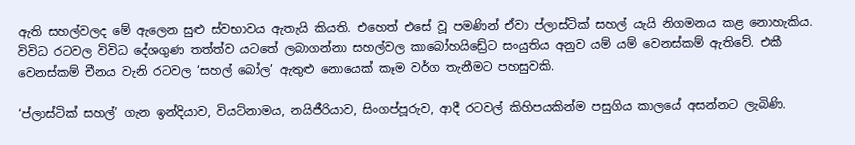ඇති සහල්වලද මේ ඇලෙන සුළු ස්වභාවය ඇතැයි කියති. එහෙත් එසේ වූ පමණින් ඒවා ප්ලාස්ටික් සහල් යැයි නිගමනය කළ නොහැකිය. විවිධ රටවල විවිධ දේශගුණ තත්ත්ව යටතේ ලබාගන්නා සහල්වල කාබෝහයිඩ්‍රේට සංයුතිය අනුව යම් යම් වෙනස්කම් ඇතිවේ. එකී වෙනස්කම් චීනය වැනි රටවල ‘සහල් බෝල’ ඇතුළු නොයෙක් කෑම වර්ග තැනීමට පහසුවකි.

‘ප්ලාස්ටික් සහල්’ ගැන ඉන්දියාව, වියට්නාමය, නයිජීරියාව, සිංගප්පූරුව, ආදී රටවල් කිහිපයකින්ම පසුගිය කාලයේ අසන්නට ලැබිණි.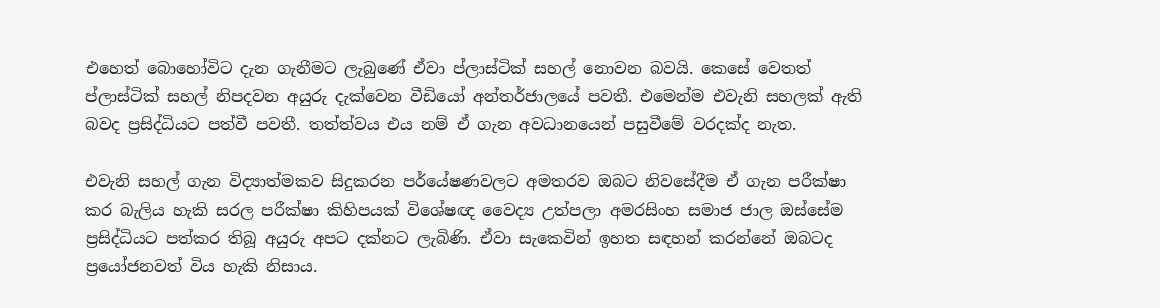එහෙත් බොහෝවිට දැන ගැනීමට ලැබුණේ ඒවා ප්ලාස්ටික් සහල් නොවන බවයි. කෙසේ වෙතත් ප්ලාස්ටික් සහල් නිපදවන අයුරු දැක්වෙන වීඩියෝ අන්තර්ජාලයේ පවතී. එමෙන්ම එවැනි සහලක් ඇති බවද ප්‍රසිද්ධියට පත්වී පවතී. තත්ත්වය එය නම් ඒ ගැන අවධානයෙන් පසුවීමේ වරදක්ද නැත.

එවැනි සහල් ගැන විද්‍යාත්මකව සිදුකරන පර්යේෂණවලට අමතරව ඔබට නිවසේදීම ඒ ගැන පරීක්ෂා කර බැලිය හැකි සරල පරීක්ෂා කිහිපයක් විශේෂඥ වෛද්‍ය උත්පලා අමරසිංහ සමාජ ජාල ඔස්සේම ප්‍රසිද්ධියට පත්කර තිබූ අයුරු අපට දක්නට ලැබිණි. ඒවා සැකෙවින් ඉහත සඳහන් කරන්නේ ඔබටද ප්‍රයෝජනවත් විය හැකි නිසාය.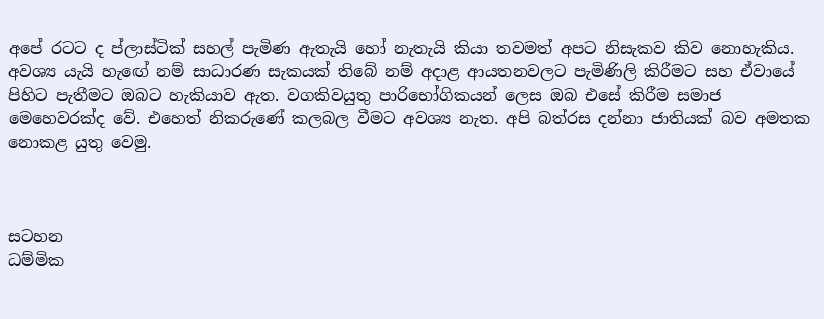අපේ රටට ද ප්ලාස්ටික් සහල් පැමිණ ඇතැයි හෝ නැතැයි කියා තවමත් අපට නිසැකව කිව නොහැකිය. අවශ්‍ය යැයි හැ‍ඟේ නම් සාධාරණ සැකයක් තිබේ නම් අදාළ ආයතනවලට පැමිණිලි කිරීමට සහ ඒවායේ පිහිට පැතීමට ඔබට හැකියාව ඇත. වගකිවයුතු පාරිභෝගිකයන් ලෙස ඔබ එසේ කිරීම සමාජ මෙහෙවරක්ද වේ. එහෙත් නිකරුණේ කලබල වීමට අවශ්‍ය නැත. අපි බත්රස දන්නා ජාතියක් බව අමතක නොකළ යුතු වෙමු.



සටහන
ධම්මික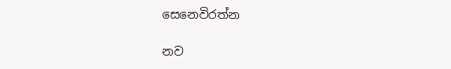සෙනෙවිරත්න

නව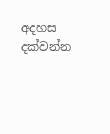අදහස දක්වන්න